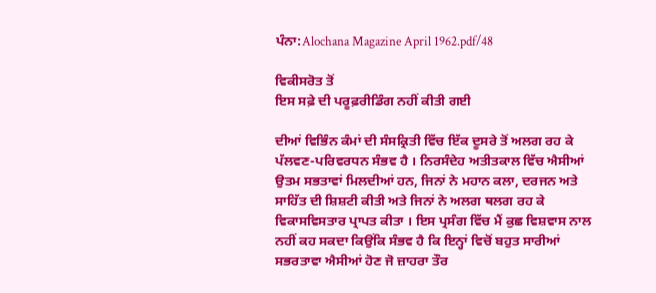ਪੰਨਾ:Alochana Magazine April 1962.pdf/48

ਵਿਕੀਸਰੋਤ ਤੋਂ
ਇਸ ਸਫ਼ੇ ਦੀ ਪਰੂਫ਼ਰੀਡਿੰਗ ਨਹੀਂ ਕੀਤੀ ਗਈ

ਦੀਆਂ ਵਿਭਿੰਨ ਕੰਮਾਂ ਦੀ ਸੰਸਕ੍ਰਿਤੀ ਵਿੱਚ ਇੱਕ ਦੂਸਰੇ ਤੋਂ ਅਲਗ ਰਹ ਕੇ ਪੱਲਵਣ-ਪਰਿਵਰਧਨ ਸੰਭਵ ਹੈ । ਨਿਰਸੰਦੇਹ ਅਤੀਤਕਾਲ ਵਿੱਚ ਐਸੀਆਂ ਉਤਮ ਸਭਤਾਵਾਂ ਮਿਲਦੀਆਂ ਹਨ, ਜਿਨਾਂ ਨੇ ਮਹਾਨ ਕਲਾ, ਦਰਜਨ ਅਤੇ ਸਾਹਿੱਤ ਦੀ ਸ਼ਿਸ਼ਟੀ ਕੀਤੀ ਅਤੇ ਜਿਨਾਂ ਨੇ ਅਲਗ ਥਲਗ ਰਹ ਕੇ ਵਿਕਾਸਵਿਸਤਾਰ ਪ੍ਰਾਪਤ ਕੀਤਾ । ਇਸ ਪ੍ਰਸੰਗ ਵਿੱਚ ਮੈਂ ਕੁਛ ਵਿਸ਼ਵਾਸ ਨਾਲ ਨਹੀਂ ਕਹ ਸਕਦਾ ਕਿਉਂਕਿ ਸੰਭਵ ਹੈ ਕਿ ਇਨ੍ਹਾਂ ਵਿਚੋਂ ਬਹੁਤ ਸਾਰੀਆਂ ਸਭਰਤਾਵਾ ਐਸੀਆਂ ਹੋਣ ਜੋ ਜ਼ਾਹਰਾ ਤੌਰ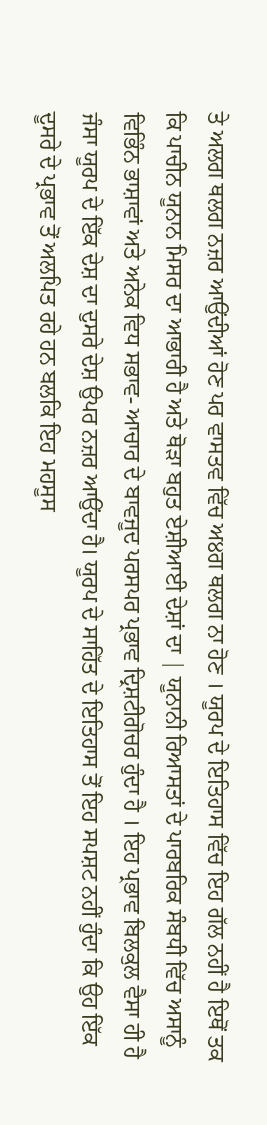ਤੇ ਅਲਗ ਥਲਗ ਨਜ਼ਰ ਆਉਂਦੀਆਂ ਹੋਣ ਪਰ ਵਾਸਤਵ ਵਿੱਚ ਅ੪ਗ ਥਲਗ ਨਾ ਹੋਣ । ਯੂਰਪ ਦੇ ਇਤਿਹਾਸ ਵਿੱਚ ਇਹ ਗੱਲ ਨਹੀਂ ਹੈ ਇਥੋਂ ਤਕ ਕਿ ਪਾਚੀਨ ਯੂਨਾਨ ਮਿਸਰ ਦਾ ਆਭਾਰੀ ਹੈ ਅਤੇ ਥੋੜਾ ਬਹੁਤ ਏਸ਼ੀਆਈ ਦੇਸ਼ਾਂ ਦਾ | ਯੂਨਾਨੀ ਰਿਆਸਤਾਂ ਦੇ ਪਾਰਬਰਿਕ ਸੰਬਧੀ ਵਿੱਚ ਅਸਾਨੂੰ ਵਿਭਿੰਨ ਭਾਸ਼ਾਵਾਂ ਅਤੇ ਅਨੇਕ ਵਿਧ ਸਭਾਵ- ਆਚਾਰ ਦੇ ਬਾਵਜੂਦ ਪਰਸਪਰ ਪ੍ਰਭਾਵ ਦ੍ਰਿਸ਼ਟੀਗੋਚਰ ਹੁੰਦਾ ਹੈ । ਇਹ ਪ੍ਰਭਾਵ ਬਿਲਕੁਲ ਵੈਸਾ ਹੀ ਹੈ ਜੰਸਾ ਯੂਰਪ ਦੇ ਇੱਕ ਦੇਸ਼ ਦਾ ਦੁਸਰੇ ਦੇਸ਼ ਉਪਰ ਨਜ਼ਰ ਆਉਂਦਾ ਹੈ। ਯੂਰਪ ਦੇ ਸਾਹਿੱਤ ਦੇ ਇਤਿਹਾਸ ਤੋਂ ਇਹ ਸਪਸ਼ਟ ਨਹੀਂ ਹੁੰਦਾ ਕਿ ਉਹ ਇੱਕ ਦੂਸਰੇ ਦੇ ਪ੍ਰਭਾਵ ਤੋਂ ਅਲਪਿਤ ਰਹੇ ਹਨ ਬਲਕਿ ਇਹ ਮਹਸੂਸ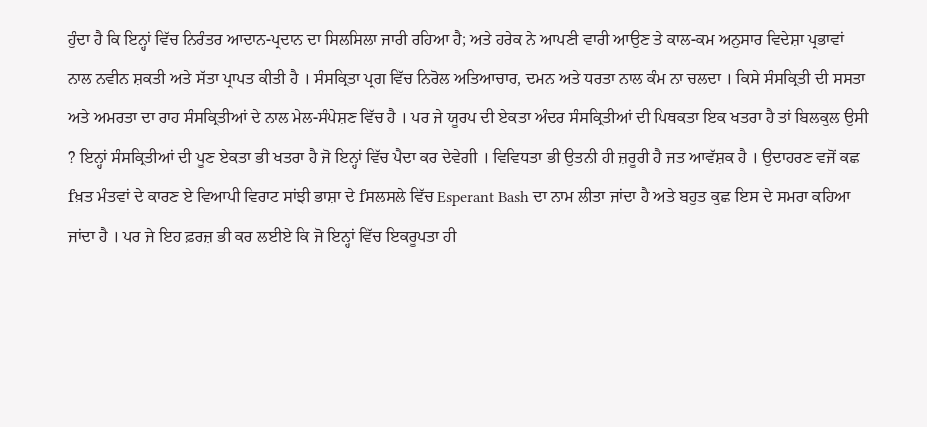ਹੁੰਦਾ ਹੈ ਕਿ ਇਨ੍ਹਾਂ ਵਿੱਚ ਨਿਰੰਤਰ ਆਦਾਨ-ਪ੍ਰਦਾਨ ਦਾ ਸਿਲਸਿਲਾ ਜਾਰੀ ਰਹਿਆ ਹੈ; ਅਤੇ ਹਰੇਕ ਨੇ ਆਪਣੀ ਵਾਰੀ ਆਉਣ ਤੇ ਕਾਲ-ਕਮ ਅਨੁਸਾਰ ਵਿਦੇਸ਼ਾ ਪ੍ਰਭਾਵਾਂ ਨਾਲ ਨਵੀਨ ਸ਼ਕਤੀ ਅਤੇ ਸੱਤਾ ਪ੍ਰਾਪਤ ਕੀਤੀ ਹੈ । ਸੰਸਕ੍ਰਿਤਾ ਪ੍ਰਗ ਵਿੱਚ ਨਿਰੋਲ ਅਤਿਆਚਾਰ, ਦਮਨ ਅਤੇ ਧਰਤਾ ਨਾਲ ਕੰਮ ਨਾ ਚਲਦਾ । ਕਿਸੇ ਸੰਸਕ੍ਰਿਤੀ ਦੀ ਸਸਤਾ ਅਤੇ ਅਮਰਤਾ ਦਾ ਰਾਹ ਸੰਸਕ੍ਰਿਤੀਆਂ ਦੇ ਨਾਲ ਮੇਲ-ਸੰਪੇਸ਼ਣ ਵਿੱਚ ਹੈ । ਪਰ ਜੇ ਯੂਰਪ ਦੀ ਏਕਤਾ ਅੰਦਰ ਸੰਸਕ੍ਰਿਤੀਆਂ ਦੀ ਪਿਥਕਤਾ ਇਕ ਖਤਰਾ ਹੈ ਤਾਂ ਬਿਲਕੁਲ ਉਸੀ ? ਇਨ੍ਹਾਂ ਸੰਸਕ੍ਰਿਤੀਆਂ ਦੀ ਪੂਣ ਏਕਤਾ ਭੀ ਖਤਰਾ ਹੈ ਜੋ ਇਨ੍ਹਾਂ ਵਿੱਚ ਪੈਦਾ ਕਰ ਦੇਵੇਗੀ । ਵਿਵਿਧਤਾ ਭੀ ਉਤਨੀ ਹੀ ਜ਼ਰੂਰੀ ਹੈ ਜਤ ਆਵੱਸ਼ਕ ਹੈ । ਉਦਾਹਰਣ ਵਜੋਂ ਕਛ fਖ਼ਤ ਮੰਤਵਾਂ ਦੇ ਕਾਰਣ ਏ ਵਿਆਪੀ ਵਿਰਾਟ ਸਾਂਝੀ ਭਾਸ਼ਾ ਦੇ fਸਲਸਲੇ ਵਿੱਚ Esperant Bash ਦਾ ਨਾਮ ਲੀਤਾ ਜਾਂਦਾ ਹੈ ਅਤੇ ਬਹੁਤ ਕੁਛ ਇਸ ਦੇ ਸਮਰਾ ਕਹਿਆ ਜਾਂਦਾ ਹੈ । ਪਰ ਜੇ ਇਹ ਫ਼ਰਜ਼ ਭੀ ਕਰ ਲਈਏ ਕਿ ਜੋ ਇਨ੍ਹਾਂ ਵਿੱਚ ਇਕਰੂਪਤਾ ਹੀ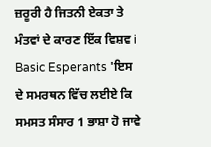ਜ਼ਰੂਰੀ ਹੈ ਜਿਤਨੀ ਏਕਤਾ ਤੇ ਮੰਤਵਾਂ ਦੇ ਕਾਰਣ ਇੱਕ ਵਿਸ਼ਵ i Basic Esperants 'ਇਸ ਦੇ ਸਮਰਥਨ ਵਿੱਚ ਲਈਏ ਕਿ ਸਮਸਤ ਸੰਸਾਰ 1 ਭਾਸ਼ਾ ਹੋ ਜਾਵੇ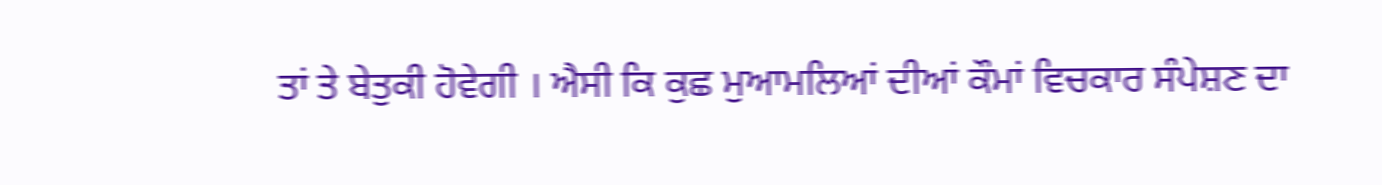ਤਾਂ ਤੇ ਬੇਤੁਕੀ ਹੋਵੇਗੀ । ਐਸੀ ਕਿ ਕੁਛ ਮੁਆਮਲਿਆਂ ਦੀਆਂ ਕੌਮਾਂ ਵਿਚਕਾਰ ਸੰਪੇਸ਼ਣ ਦਾ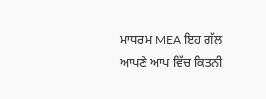ਮਾਧਰਮ MEA ਇਹ ਗੱਲ ਆਪਣੇ ਆਪ ਵਿੱਚ ਕਿਤਨੀ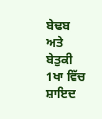ਬੇਢਬ ਅਤੇ ਬੇਤੁਕੀ 1ਖਾ ਵਿੱਚ ਸ਼ਾਇਦ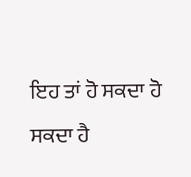ਇਹ ਤਾਂ ਹੋ ਸਕਦਾ ਹੋ ਸਕਦਾ ਹੈ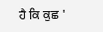ਹੈ ਕਿ ਕੁਛ '